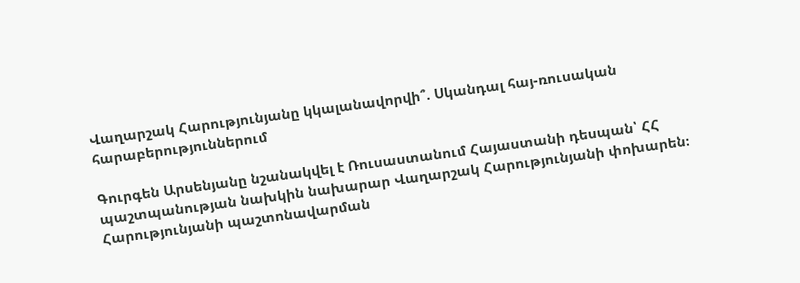Վաղարշակ Հարությունյանը կկալանավորվի՞. Սկանդալ հայ-ռուսական հարաբերություններում

Գուրգեն Արսենյանը նշանակվել է Ռուսաստանում Հայաստանի դեսպան՝ ՀՀ պաշտպանության նախկին նախարար Վաղարշակ Հարությունյանի փոխարեն։ Հարությունյանի պաշտոնավարման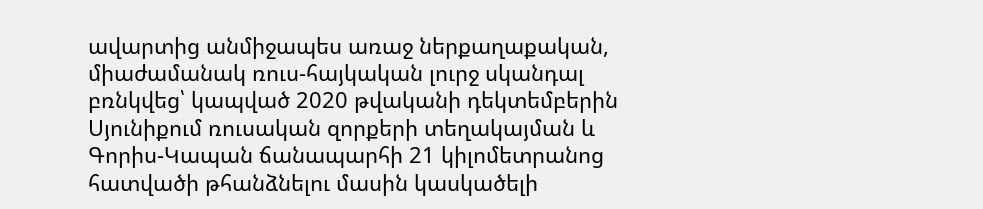ավարտից անմիջապես առաջ ներքաղաքական, միաժամանակ ռուս-հայկական լուրջ սկանդալ բռնկվեց՝ կապված 2020 թվականի դեկտեմբերին Սյունիքում ռուսական զորքերի տեղակայման և Գորիս-Կապան ճանապարհի 21 կիլոմետրանոց հատվածի թհանձնելու մասին կասկածելի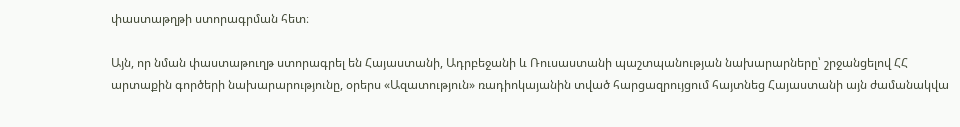փաստաթղթի ստորագրման հետ։

Այն, որ նման փաստաթուղթ ստորագրել են Հայաստանի, Ադրբեջանի և Ռուսաստանի պաշտպանության նախարարները՝ շրջանցելով ՀՀ արտաքին գործերի նախարարությունը, օրերս «Ազատություն» ռադիոկայանին տված հարցազրույցում հայտնեց Հայաստանի այն ժամանակվա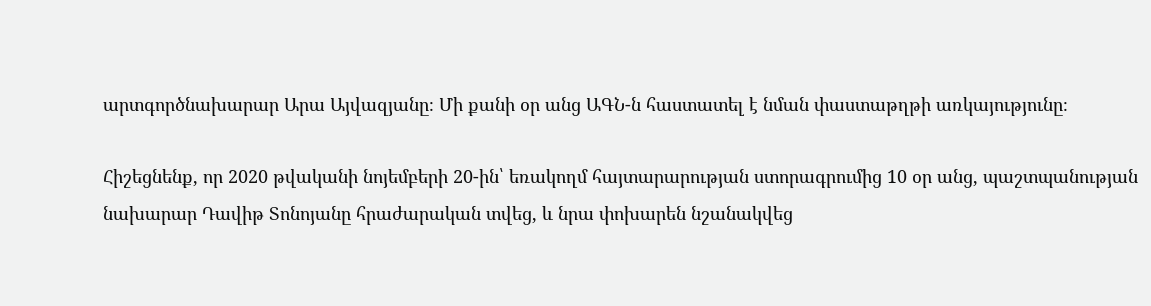արտգործնախարար Արա Այվազյանը։ Մի քանի օր անց ԱԳՆ-ն հաստատել է նման փաստաթղթի առկայությունը։

Հիշեցնենք, որ 2020 թվականի նոյեմբերի 20-ին՝ եռակողմ հայտարարության ստորագրումից 10 օր անց, պաշտպանության նախարար Դավիթ Տոնոյանը հրաժարական տվեց, և նրա փոխարեն նշանակվեց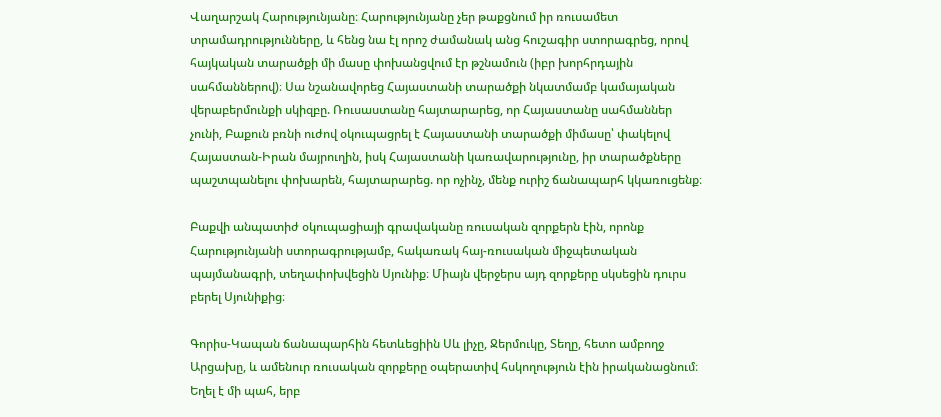Վաղարշակ Հարությունյանը։ Հարությունյանը չեր թաքցնում իր ռուսամետ տրամադրությունները, և հենց նա էլ որոշ ժամանակ անց հուշագիր ստորագրեց, որով հայկական տարածքի մի մասը փոխանցվում էր թշնամուն (իբր խորհրդային սահմաններով)։ Սա նշանավորեց Հայաստանի տարածքի նկատմամբ կամայական վերաբերմունքի սկիզբը. Ռուսաստանը հայտարարեց, որ Հայաստանը սահմաններ չունի, Բաքուն բռնի ուժով օկուպացրել է Հայաստանի տարածքի միմասը՝ փակելով Հայաստան-Իրան մայրուղին, իսկ Հայաստանի կառավարությունը, իր տարածքները պաշտպանելու փոխարեն, հայտարարեց. որ ոչինչ, մենք ուրիշ ճանապարհ կկառուցենք։

Բաքվի անպատիժ օկուպացիայի գրավականը ռուսական զորքերն էին, որոնք Հարությունյանի ստորագրությամբ, հակառակ հայ-ռուսական միջպետական պայմանագրի, տեղափոխվեցին Սյունիք։ Միայն վերջերս այդ զորքերը սկսեցին դուրս բերել Սյունիքից։

Գորիս-Կապան ճանապարհին հետևեցիին Սև լիչը, Ջերմուկը, Տեղը, հետո ամբողջ Արցախը, և ամենուր ռուսական զորքերը օպերատիվ հսկողություն էին իրականացնում։ Եղել է մի պահ, երբ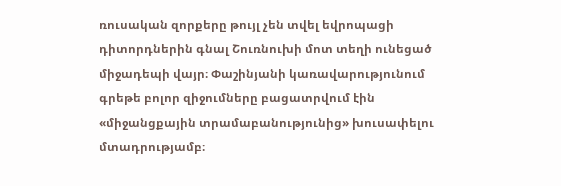ռուսական զորքերը թույլ չեն տվել եվրոպացի դիտորդներին գնալ Շուռնուխի մոտ տեղի ունեցած միջադեպի վայր։ Փաշինյանի կառավարությունում գրեթե բոլոր զիջումները բացատրվում էին «միջանցքային տրամաբանությունից» խուսափելու մտադրությամբ։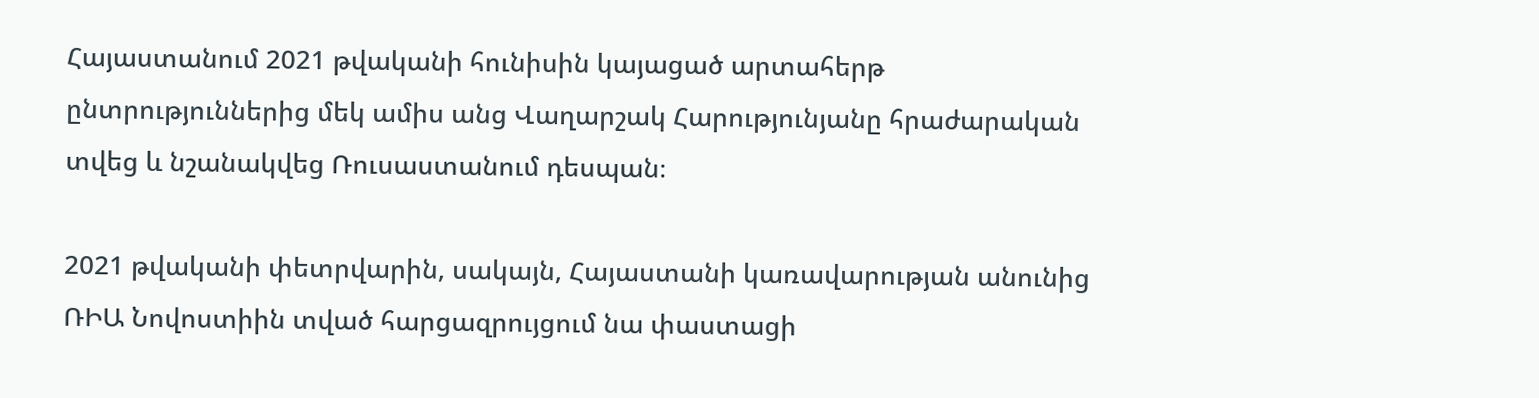Հայաստանում 2021 թվականի հունիսին կայացած արտահերթ ընտրություններից մեկ ամիս անց Վաղարշակ Հարությունյանը հրաժարական տվեց և նշանակվեց Ռուսաստանում դեսպան։

2021 թվականի փետրվարին, սակայն, Հայաստանի կառավարության անունից ՌԻԱ Նովոստիին տված հարցազրույցում նա փաստացի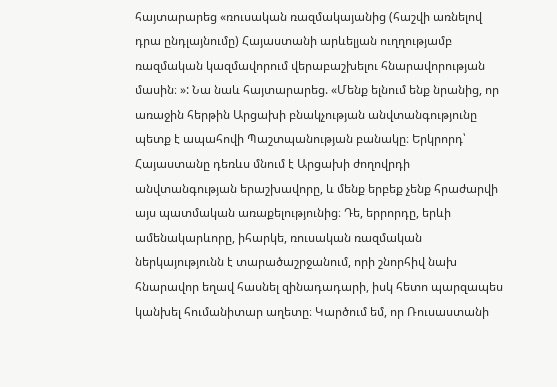հայտարարեց «ռուսական ռազմակայանից (հաշվի առնելով դրա ընդլայնումը) Հայաստանի արևելյան ուղղությամբ ռազմական կազմավորում վերաբաշխելու հնարավորության մասին։ »: Նա նաև հայտարարեց. «Մենք ելնում ենք նրանից, որ առաջին հերթին Արցախի բնակչության անվտանգությունը պետք է ապահովի Պաշտպանության բանակը։ Երկրորդ՝ Հայաստանը դեռևս մնում է Արցախի ժողովրդի անվտանգության երաշխավորը, և մենք երբեք չենք հրաժարվի այս պատմական առաքելությունից։ Դե, երրորդը, երևի ամենակարևորը, իհարկե, ռուսական ռազմական ներկայությունն է տարածաշրջանում, որի շնորհիվ նախ հնարավոր եղավ հասնել զինադադարի, իսկ հետո պարզապես կանխել հումանիտար աղետը։ Կարծում եմ, որ Ռուսաստանի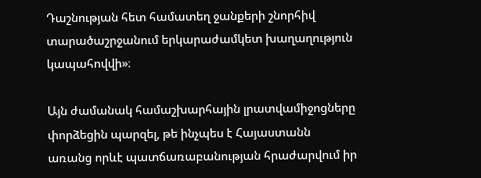Դաշնության հետ համատեղ ջանքերի շնորհիվ տարածաշրջանում երկարաժամկետ խաղաղություն կապահովվի»։

Այն ժամանակ համաշխարհային լրատվամիջոցները փորձեցին պարզել, թե ինչպես է Հայաստանն առանց որևէ պատճառաբանության հրաժարվում իր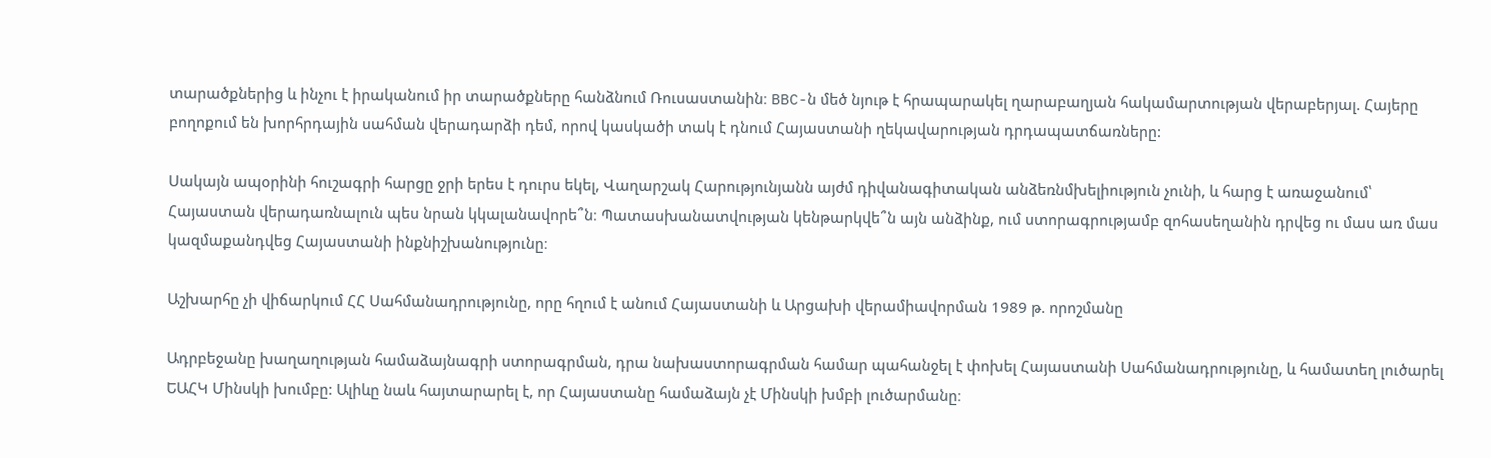տարածքներից և ինչու է իրականում իր տարածքները հանձնում Ռուսաստանին։ BBC-ն մեծ նյութ է հրապարակել ղարաբաղյան հակամարտության վերաբերյալ. Հայերը բողոքում են խորհրդային սահման վերադարձի դեմ, որով կասկածի տակ է դնում Հայաստանի ղեկավարության դրդապատճառները:

Սակայն ապօրինի հուշագրի հարցը ջրի երես է դուրս եկել, Վաղարշակ Հարությունյանն այժմ դիվանագիտական անձեռնմխելիություն չունի, և հարց է առաջանում՝ Հայաստան վերադառնալուն պես նրան կկալանավորե՞ն։ Պատասխանատվության կենթարկվե՞ն այն անձինք, ում ստորագրությամբ զոհասեղանին դրվեց ու մաս առ մաս կազմաքանդվեց Հայաստանի ինքնիշխանությունը։

Աշխարհը չի վիճարկում ՀՀ Սահմանադրությունը, որը հղում է անում Հայաստանի և Արցախի վերամիավորման 1989 թ. որոշմանը

Ադրբեջանը խաղաղության համաձայնագրի ստորագրման, դրա նախաստորագրման համար պահանջել է փոխել Հայաստանի Սահմանադրությունը, և համատեղ լուծարել ԵԱՀԿ Մինսկի խումբը: Ալիևը նաև հայտարարել է, որ Հայաստանը համաձայն չէ Մինսկի խմբի լուծարմանը։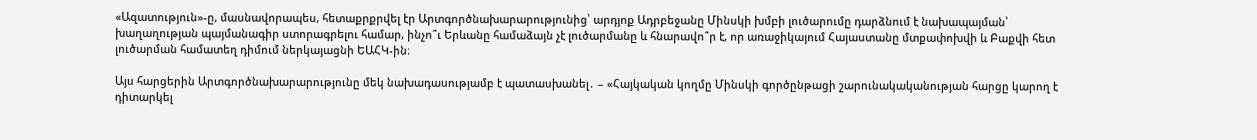«Ազատություն»-ը, մասնավորապես, հետաքրքրվել էր Արտգործնախարարությունից՝ արդյոք Ադրբեջանը Մինսկի խմբի լուծարումը դարձնում է նախապայման՝ խաղաղության պայմանագիր ստորագրելու համար, ինչո՞ւ Երևանը համաձայն չէ լուծարմանը և հնարավո՞ր է, որ առաջիկայում Հայաստանը մտքափոխվի և Բաքվի հետ լուծարման համատեղ դիմում ներկայացնի ԵԱՀԿ-ին։

Այս հարցերին Արտգործնախարարությունը մեկ նախադասությամբ է պատասխանել․ – «Հայկական կողմը Մինսկի գործընթացի շարունակականության հարցը կարող է դիտարկել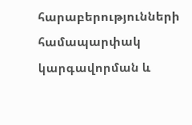հարաբերությունների համապարփակ կարգավորման և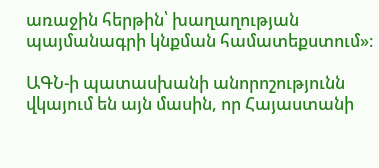առաջին հերթին՝ խաղաղության պայմանագրի կնքման համատեքստում»։

ԱԳՆ-ի պատասխանի անորոշությունն վկայում են այն մասին, որ Հայաստանի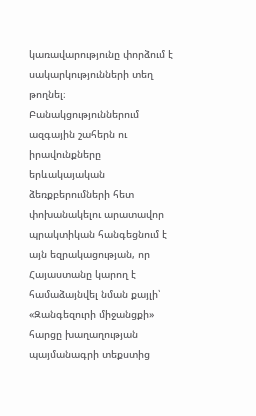կառավարությունը փորձում է սակարկությունների տեղ թողնել։ Բանակցություններում ազգային շահերն ու իրավունքները երևակայական ձեռքբերումների հետ փոխանակելու արատավոր պրակտիկան հանգեցնում է այն եզրակացության, որ Հայաստանը կարող է համաձայնվել նման քայլի՝ «Զանգեզուրի միջանցքի» հարցը խաղաղության պայմանագրի տեքստից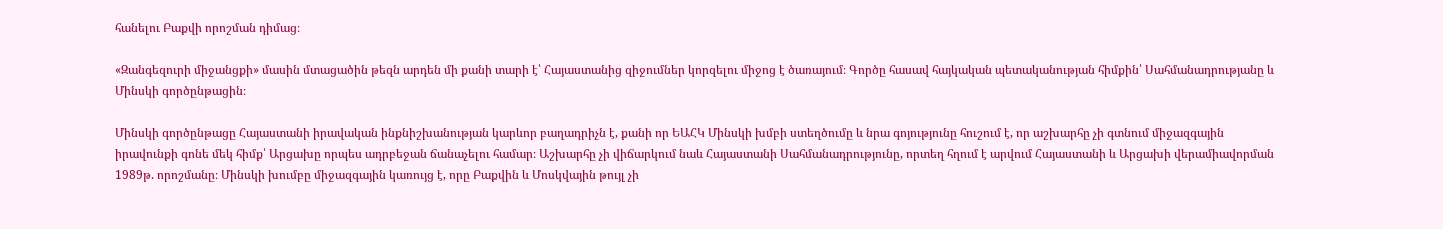հանելու Բաքվի որոշման դիմաց։

«Զանգեզուրի միջանցքի» մասին մտացածին թեզն արդեն մի քանի տարի է՝ Հայաստանից զիջումներ կորզելու միջոց է ծառայում։ Գործը հասավ հայկական պետականության հիմքին՝ Սահմանադրությանը և Մինսկի գործընթացին։

Մինսկի գործընթացը Հայաստանի իրավական ինքնիշխանության կարևոր բաղադրիչն է, քանի որ ԵԱՀԿ Մինսկի խմբի ստեղծումը և նրա գոյությունը հուշում է, որ աշխարհը չի գտնում միջազգային իրավունքի գոնե մեկ հիմք՝ Արցախը որպես ադրբեջան ճանաչելու համար։ Աշխարհը չի վիճարկում նաև Հայաստանի Սահմանադրությունը, որտեղ հղում է արվում Հայաստանի և Արցախի վերամիավորման 1989թ. որոշմանը։ Մինսկի խումբը միջազգային կառույց է, որը Բաքվին և Մոսկվային թույլ չի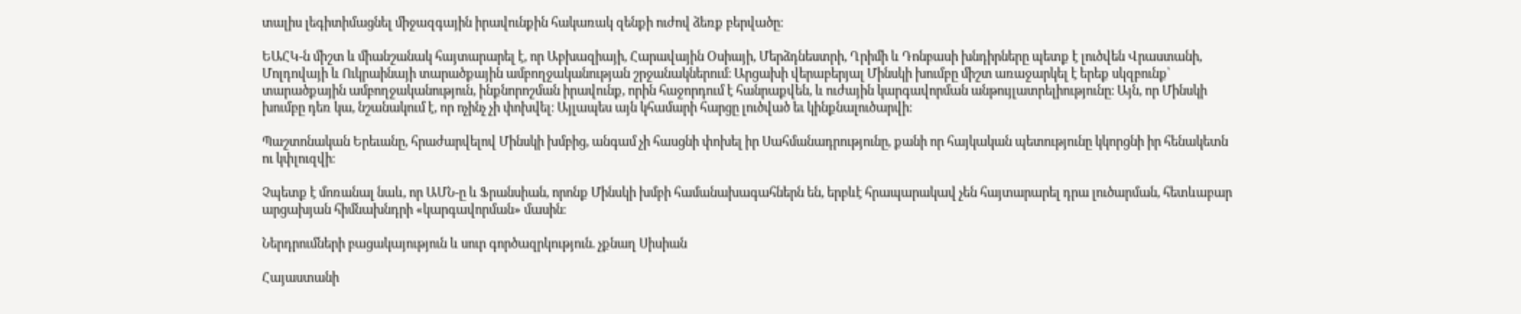տալիս լեգիտիմացնել միջազգային իրավունքին հակառակ զենքի ուժով ձեռք բերվածը։

ԵԱՀԿ-ն միշտ և միանշանակ հայտարարել է, որ Աբխազիայի, Հարավային Օսիայի, Մերձդնեստրի, Ղրիմի և Դոնբասի խնդիրները պետք է լուծվեն Վրաստանի, Մոլդովայի և Ուկրաինայի տարածքային ամբողջականության շրջանակներում։ Արցախի վերաբերյալ Մինսկի խումբը միշտ առաջարկել է երեք սկզբունք՝ տարածքային ամբողջականություն, ինքնորոշման իրավունք, որին հաջորդում է հանրաքվեն, և ուժային կարգավորման անթույլատրելիությունը։ Այն, որ Մինսկի խումբը դեռ կա, նշանակում է, որ ոչինչ չի փոխվել։ Այլապես այն կհամարի հարցը լուծված եւ կինքնալուծարվի։

Պաշտոնական Երեւանը, հրաժարվելով Մինսկի խմբից, անգամ չի հասցնի փոխել իր Սահմանադրությունը, քանի որ հայկական պետությունը կկորցնի իր հենակետն ու կփլուզվի։

Չպետք է մոռանալ նաև, որ ԱՄՆ-ը և Ֆրանսիան, որոնք Մինսկի խմբի համանախագահներն են, երբևէ հրապարակավ չեն հայտարարել դրա լուծարման, հետևաբար արցախյան հիմնախնդրի «կարգավորման» մասին։

Ներդրումների բացակայություն և սուր գործազրկություն. չքնաղ Սիսիան

Հայաստանի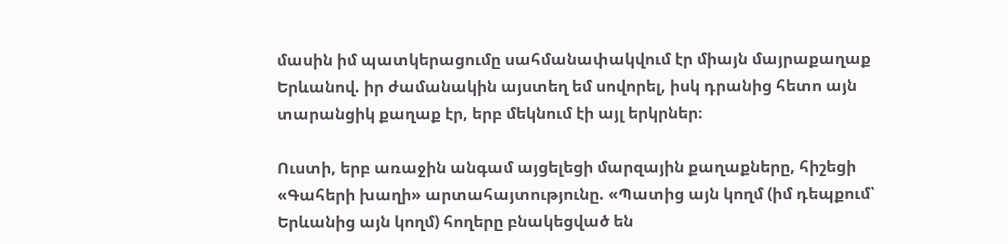մասին իմ պատկերացումը սահմանափակվում էր միայն մայրաքաղաք Երևանով. իր ժամանակին այստեղ եմ սովորել, իսկ դրանից հետո այն տարանցիկ քաղաք էր, երբ մեկնում էի այլ երկրներ։

Ուստի, երբ առաջին անգամ այցելեցի մարզային քաղաքները, հիշեցի «Գահերի խաղի» արտահայտությունը. «Պատից այն կողմ (իմ դեպքում՝ Երևանից այն կողմ) հողերը բնակեցված են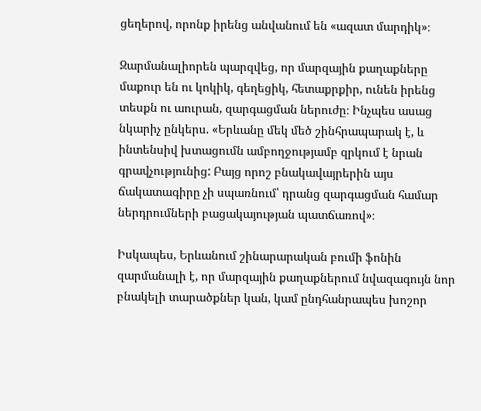ցեղերով, որոնք իրենց անվանում են «ազատ մարդիկ»։

Զարմանալիորեն պարզվեց, որ մարզային քաղաքները մաքուր են ու կոկիկ, գեղեցիկ, հետաքրքիր, ունեն իրենց տեսքն ու աուրան, զարգացման ներուժը։ Ինչպես ասաց նկարիչ ընկերս. «Երևանը մեկ մեծ շինհրապարակ է, և ինտենսիվ խտացումն ամբողջությամբ զրկում է նրան գրավչությունից: Բայց որոշ բնակավայրերին այս ճակատագիրը չի սպառնում՝ դրանց զարգացման համար ներդրումների բացակայության պատճառով»։

Իսկապես, Երևանում շինարարական բումի ֆոնին զարմանալի է, որ մարզային քաղաքներում նվազագույն նոր բնակելի տարածքներ կան, կամ ընդհանրապես խոշոր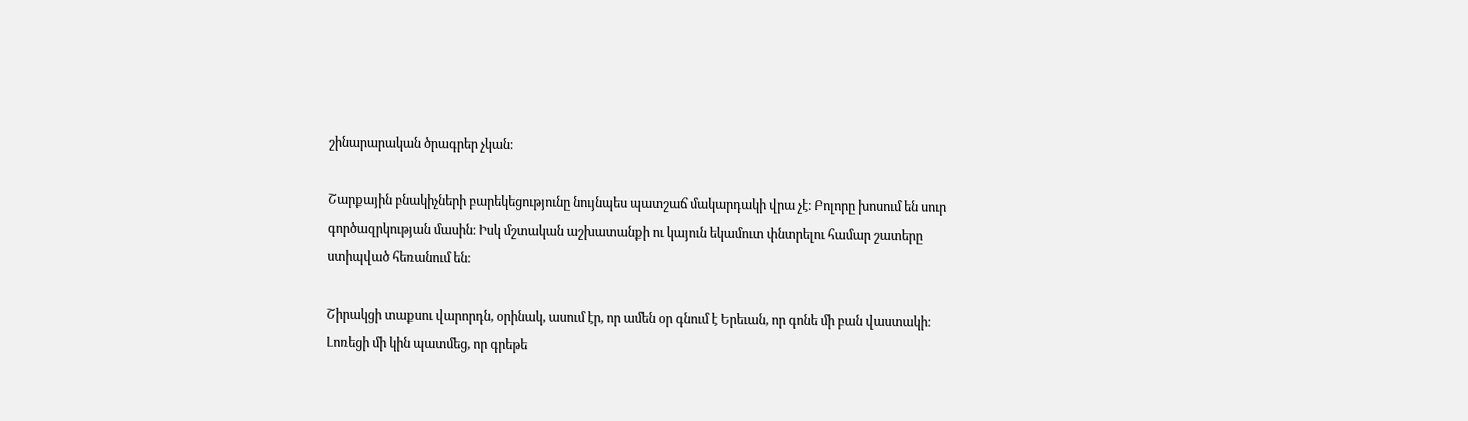շինարարական ծրագրեր չկան։

Շարքային բնակիչների բարեկեցությունը նույնպես պատշաճ մակարդակի վրա չէ։ Բոլորը խոսում են սուր գործազրկության մասին։ Իսկ մշտական աշխատանքի ու կայուն եկամուտ փնտրելու համար շատերը ստիպված հեռանում են։

Շիրակցի տաքսու վարորդն, օրինակ, ասում էր, որ ամեն օր գնում է Երեւան, որ գոնե մի բան վաստակի։ Լոռեցի մի կին պատմեց, որ գրեթե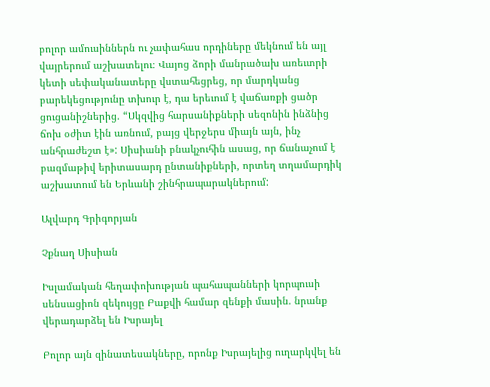բոլոր ամուսիններն ու չափահաս որդիները մեկնում են այլ վայրերում աշխատելու։ Վայոց ձորի մանրածախ առեւտրի կետի սեփականատերը վստահեցրեց, որ մարդկանց բարեկեցությունը տխուր է, դա երեւում է վաճառքի ցածր ցուցանիշներից. “Սկզվից հարսանիքների սեզոնին ինձնից ճոխ օժիտ էին առնում, բայց վերջերս միայն այն, ինչ անհրաժեշտ է»: Սիսիանի բնակչուհին ասաց, որ ճանաչում է բազմաթիվ երիտասարդ ընտանիքների, որտեղ տղամարդիկ աշխատում են Երևանի շինհրապարակներում:

Ալվարդ Գրիգորյան

Չքնաղ Սիսիան

Իսլամական հեղափոխության պահապանների կորպուսի սենսացիոն զեկույցը Բաքվի համար զենքի մասին. նրանք վերադարձել են Իսրայել

Բոլոր այն զինատեսակները, որոնք Իսրայելից ուղարկվել են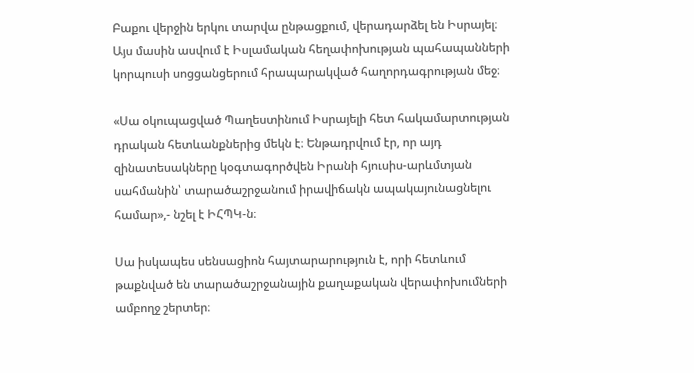Բաքու վերջին երկու տարվա ընթացքում, վերադարձել են Իսրայել։ Այս մասին ասվում է Իսլամական հեղափոխության պահապանների կորպուսի սոցցանցերում հրապարակված հաղորդագրության մեջ։

«Սա օկուպացված Պաղեստինում Իսրայելի հետ հակամարտության դրական հետևանքներից մեկն է։ Ենթադրվում էր, որ այդ զինատեսակները կօգտագործվեն Իրանի հյուսիս-արևմտյան սահմանին՝ տարածաշրջանում իրավիճակն ապակայունացնելու համար»,- նշել է ԻՀՊԿ-ն։

Սա իսկապես սենսացիոն հայտարարություն է, որի հետևում թաքնված են տարածաշրջանային քաղաքական վերափոխումների ամբողջ շերտեր։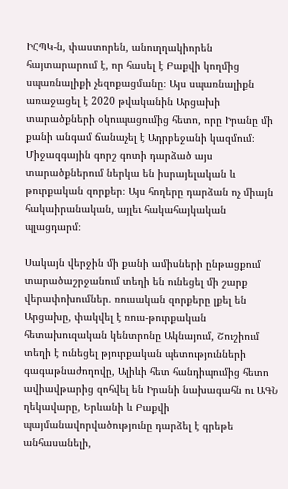ԻՀՊԿ-ն, փաստորեն, անուղղակիորեն հայտարարում է, որ հասել է Բաքվի կողմից սպառնալիքի չեզոքացմանը։ Այս սպառնալիքն առաջացել է 2020 թվականին Արցախի տարածքների օկուպացումից հետո, որը Իրանը մի քանի անգամ ճանաչել է Ադրբեջանի կազմում։ Միջազգային գորշ գոտի դարձած այս տարածքներում ներկա են իսրայելական և թուրքական զորքեր։ Այս հողերը դարձան ոչ միայն հակաիրանական, այլեւ հակահայկական պլացդարմ։

Սակայն վերջին մի քանի ամիսների ընթացքում տարածաշրջանում տեղի են ունեցել մի շարք վերափոխումներ. ռուսական զորքերը լքել են Արցախը, փակվել է ռուս-թուրքական հետախուզական կենտրոնը Ակնայում, Շուշիում տեղի է ունեցել թյուրքական պետությունների գագաթնաժողովը, Ալիևի հետ հանդիպումից հետո ավիավթարից զոհվել են Իրանի նախագահն ու ԱԳՆ ղեկավարը, Երևանի և Բաքվի պայմանավորվածությունը դարձել է գրեթե անհասանելի,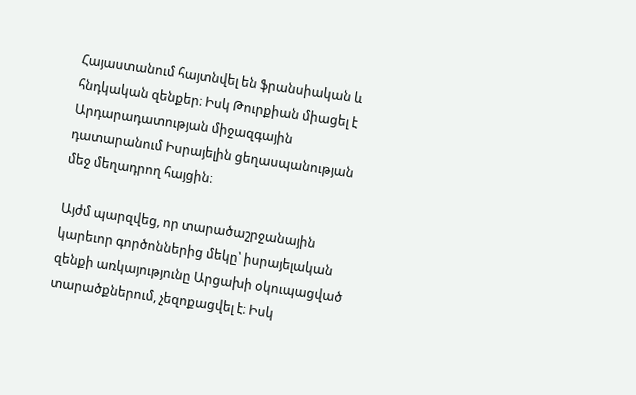Հայաստանում հայտնվել են ֆրանսիական և հնդկական զենքեր։ Իսկ Թուրքիան միացել է Արդարադատության միջազգային դատարանում Իսրայելին ցեղասպանության մեջ մեղադրող հայցին։

Այժմ պարզվեց, որ տարածաշրջանային կարեւոր գործոններից մեկը՝ իսրայելական զենքի առկայությունը Արցախի օկուպացված տարածքներում, չեզոքացվել է։ Իսկ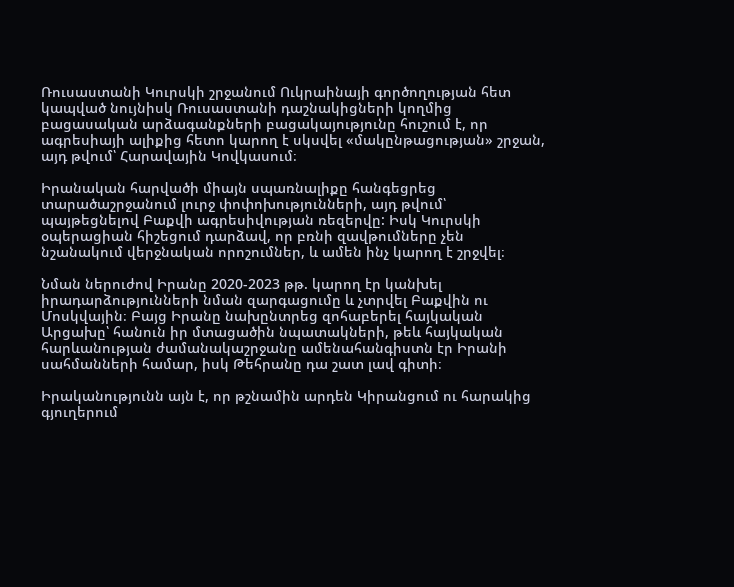Ռուսաստանի Կուրսկի շրջանում Ուկրաինայի գործողության հետ կապված նույնիսկ Ռուսաստանի դաշնակիցների կողմից բացասական արձագանքների բացակայությունը հուշում է, որ ագրեսիայի ալիքից հետո կարող է սկսվել «մակընթացության» շրջան, այդ թվում՝ Հարավային Կովկասում։

Իրանական հարվածի միայն սպառնալիքը հանգեցրեց տարածաշրջանում լուրջ փոփոխությունների, այդ թվում՝ պայթեցնելով Բաքվի ագրեսիվության ռեզերվը: Իսկ Կուրսկի օպերացիան հիշեցում դարձավ, որ բռնի զավթումները չեն նշանակում վերջնական որոշումներ, և ամեն ինչ կարող է շրջվել։

Նման ներուժով Իրանը 2020-2023 թթ. կարող էր կանխել իրադարձությունների նման զարգացումը և չտրվել Բաքվին ու Մոսկվային։ Բայց Իրանը նախընտրեց զոհաբերել հայկական Արցախը՝ հանուն իր մտացածին նպատակների, թեև հայկական հարևանության ժամանակաշրջանը ամենահանգիստն էր Իրանի սահմանների համար, իսկ Թեհրանը դա շատ լավ գիտի։

Իրականությունն այն է, որ թշնամին արդեն Կիրանցում ու հարակից գյուղերում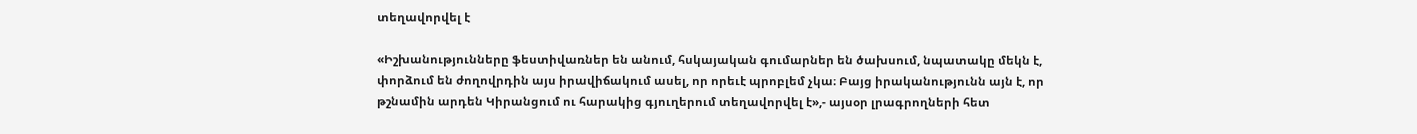տեղավորվել է

«Իշխանությունները ֆեստիվառներ են անում, հսկայական գումարներ են ծախսում, նպատակը մեկն է, փորձում են ժողովրդին այս իրավիճակում ասել, որ որեւէ պրոբլեմ չկա։ Բայց իրականությունն այն է, որ թշնամին արդեն Կիրանցում ու հարակից գյուղերում տեղավորվել է»,- այսօր լրագրողների հետ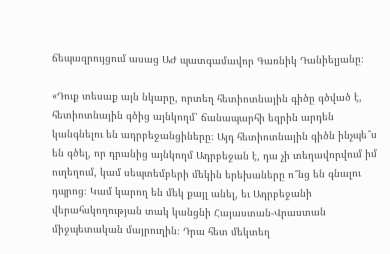ճեպազրույցում ասաց ԱԺ պատգամավոր Գառնիկ Դանիելյանը։

«Դուք տեսաք այն նկարը, որտեղ հետիոտնային գիծը գծված է, հետիոտնային գծից այնկողմ՝ ճանապարհի եզրին արդեն կանգնելու են ադրբեջանցիները։ Այդ հետիոտնային գիծն ինչպե՞ս են գծել, որ դրանից այնկողմ Ադրբեջան է, դա չի տեղավորվում իմ ուղեղում, կամ սեպտեմբերի մեկին երեխաները ո՞նց են գնալու դպրոց։ Կամ կարող են մեկ քայլ անել, եւ Ադրբեջանի վերահսկողության տակ կանցնի Հայաստան-Վրաստան միջպետական մայրուղին։ Դրա հետ մեկտեղ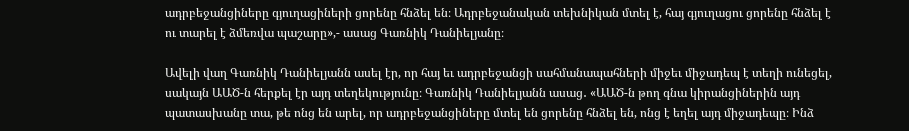ադրբեջանցիները գյուղացիների ցորենը հնձել են։ Ադրբեջանական տեխնիկան մտել է, հայ գյուղացու ցորենը հնձել է ու տարել է ձմեռվա պաշարը»,- ասաց Գառնիկ Դանիելյանը։

Ավելի վաղ Գառնիկ Դանիելյանն ասել էր, որ հայ եւ ադրբեջանցի սահմանապահների միջեւ միջադեպ է տեղի ունեցել, սակայն ԱԱԾ-ն հերքել էր այդ տեղեկությունը։ Գառնիկ Դանիելյանն ասաց․ «ԱԱԾ-ն թող գնա կիրանցիներին այդ պատասխանը տա, թե ոնց են արել, որ ադրբեջանցիները մտել են ցորենը հնձել են, ոնց է եղել այդ միջադեպը։ Ինձ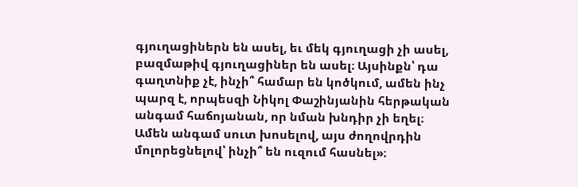գյուղացիներն են ասել, եւ մեկ գյուղացի չի ասել, բազմաթիվ գյուղացիներ են ասել։ Այսինքն՝ դա գաղտնիք չէ, ինչի՞ համար են կոծկում, ամեն ինչ պարզ է, որպեսզի Նիկոլ Փաշինյանին հերթական անգամ հաճոյանան, որ նման խնդիր չի եղել։ Ամեն անգամ սուտ խոսելով, այս ժողովրդին մոլորեցնելով՝ ինչի՞ են ուզում հասնել»։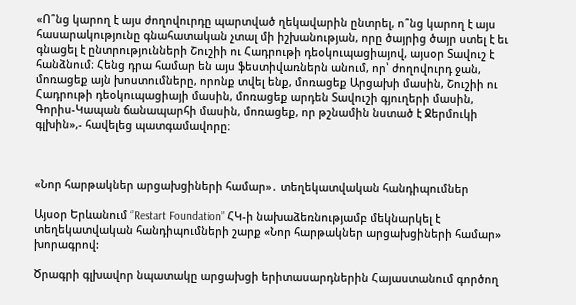«Ո՞նց կարող է այս ժողովուրդը պարտված ղեկավարին ընտրել, ո՞նց կարող է այս հասարակությունը գնահատական չտալ մի իշխանության, որը ծայրից ծայր ստել է եւ գնացել է ընտրությունների Շուշիի ու Հադրութի դեօկուպացիայով, այսօր Տավուշ է հանձնում։ Հենց դրա համար են այս ֆեստիվառներն անում, որ՝ ժողովուրդ ջան, մոռացեք այն խոստումները, որոնք տվել ենք, մոռացեք Արցախի մասին, Շուշիի ու Հադրութի դեօկուպացիայի մասին, մոռացեք արդեն Տավուշի գյուղերի մասին, Գորիս-Կապան ճանապարհի մասին, մոռացեք, որ թշնամին նստած է Ջերմուկի գլխին»,- հավելեց պատգամավորը։



«Նոր հարթակներ արցախցիների համար»․ տեղեկատվական հանդիպումներ

Այսօր Երևանում ‘’Restart Foundation” ՀԿ-ի նախաձեռնությամբ մեկնարկել է տեղեկատվական հանդիպումների շարք «Նոր հարթակներ արցախցիների համար» խորագրով:

Ծրագրի գլխավոր նպատակը արցախցի երիտասարդներին Հայաստանում գործող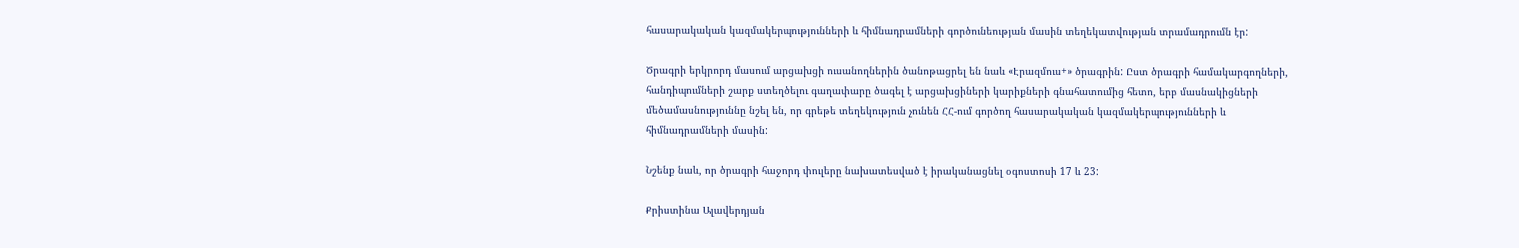հասարակական կազմակերպությունների և հիմնադրամների գործունեության մասին տեղեկատվության տրամադրումն էր:

Ծրագրի երկրորդ մասում արցախցի ուսանողներին ծանոթացրել են նաև «Էրազմուս+» ծրագրին: Ըստ ծրագրի համակարգողների, հանդիպումների շարք ստեղծելու գաղափարը ծագել է արցախցիների կարիքների գնահատումից հետո, երբ մասնակիցների մեծամասնություննը նշել են, որ գրեթե տեղեկություն չունեն ՀՀ-ում գործող հասարակական կազմակերպությունների և հիմնադրամների մասին:

Նշենք նաև, որ ծրագրի հաջորդ փուլերը նախատեսված է իրականացնել օգոստոսի 17 և 23:

Քրիստինա Ալավերդյան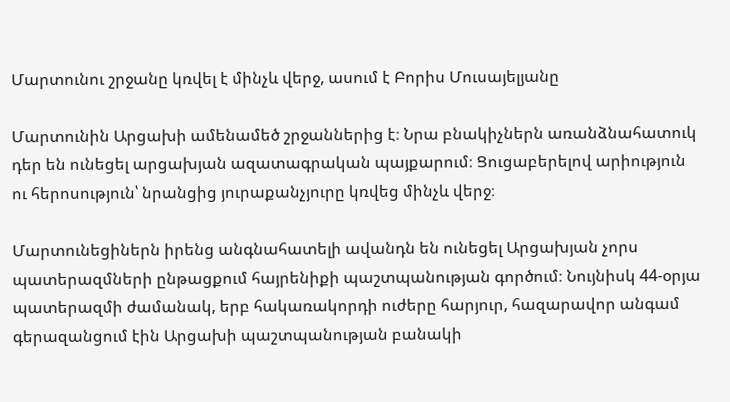Մարտունու շրջանը կռվել է մինչև վերջ, ասում է Բորիս Մուսայելյանը

Մարտունին Արցախի ամենամեծ շրջաններից է։ Նրա բնակիչներն առանձնահատուկ դեր են ունեցել արցախյան ազատագրական պայքարում։ Ցուցաբերելով արիություն ու հերոսություն՝ նրանցից յուրաքանչյուրը կռվեց մինչև վերջ։

Մարտունեցիներն իրենց անգնահատելի ավանդն են ունեցել Արցախյան չորս պատերազմների ընթացքում հայրենիքի պաշտպանության գործում։ Նույնիսկ 44-օրյա պատերազմի ժամանակ, երբ հակառակորդի ուժերը հարյուր, հազարավոր անգամ գերազանցում էին Արցախի պաշտպանության բանակի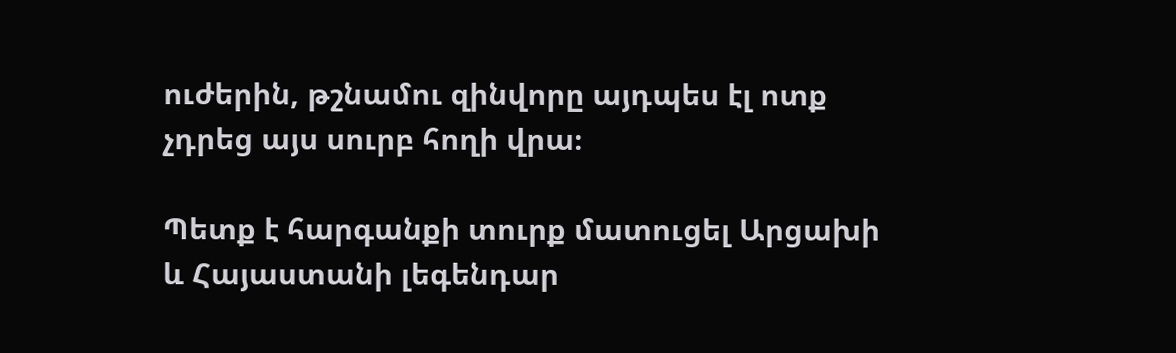ուժերին, թշնամու զինվորը այդպես էլ ոտք չդրեց այս սուրբ հողի վրա։

Պետք է հարգանքի տուրք մատուցել Արցախի և Հայաստանի լեգենդար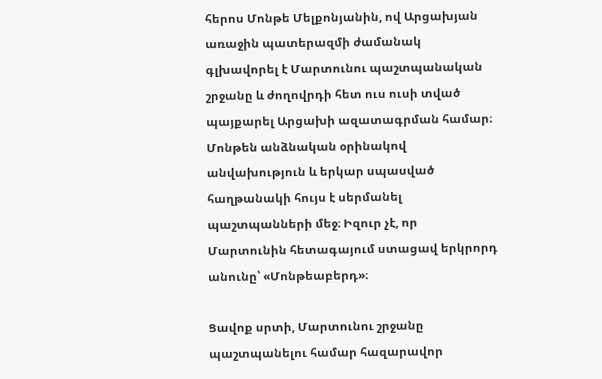հերոս Մոնթե Մելքոնյանին, ով Արցախյան առաջին պատերազմի ժամանակ գլխավորել է Մարտունու պաշտպանական շրջանը և ժողովրդի հետ ուս ուսի տված պայքարել Արցախի ազատագրման համար։ Մոնթեն անձնական օրինակով անվախություն և երկար սպասված հաղթանակի հույս է սերմանել պաշտպանների մեջ։ Իզուր չէ, որ Մարտունին հետագայում ստացավ երկրորդ անունը՝ «Մոնթեաբերդ»։

Ցավոք սրտի, Մարտունու շրջանը պաշտպանելու համար հազարավոր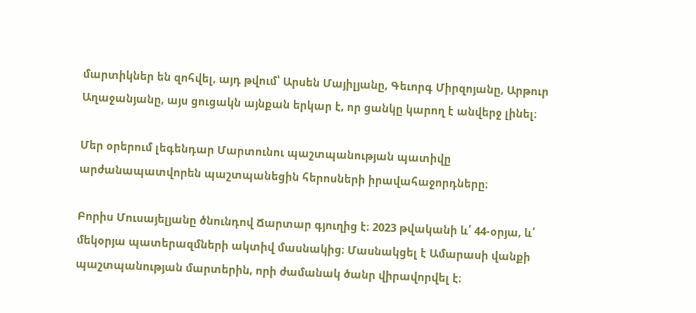մարտիկներ են զոհվել, այդ թվում՝ Արսեն Մայիլյանը, Գեւորգ Միրզոյանը, Արթուր Աղաջանյանը, այս ցուցակն այնքան երկար է, որ ցանկը կարող է անվերջ լինել։

Մեր օրերում լեգենդար Մարտունու պաշտպանության պատիվը արժանապատվորեն պաշտպանեցին հերոսների իրավահաջորդները։

Բորիս Մուսայելյանը ծնունդով Ճարտար գյուղից է։ 2023 թվականի և՛ 44-օրյա, և՛ մեկօրյա պատերազմների ակտիվ մասնակից։ Մասնակցել է Ամարասի վանքի պաշտպանության մարտերին, որի ժամանակ ծանր վիրավորվել է։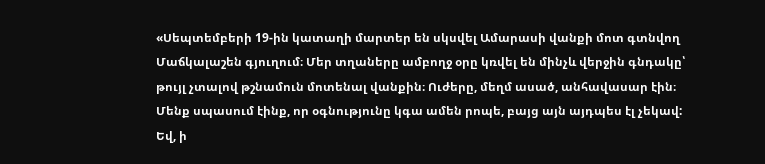«Սեպտեմբերի 19-ին կատաղի մարտեր են սկսվել Ամարասի վանքի մոտ գտնվող Մաճկալաշեն գյուղում։ Մեր տղաները ամբողջ օրը կռվել են մինչև վերջին գնդակը՝ թույլ չտալով թշնամուն մոտենալ վանքին։ Ուժերը, մեղմ ասած, անհավասար էին։ Մենք սպասում էինք, որ օգնությունը կգա ամեն րոպե, բայց այն այդպես էլ չեկավ: Եվ, ի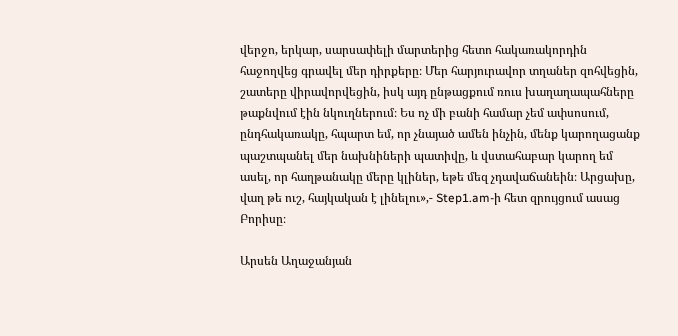վերջո, երկար, սարսափելի մարտերից հետո հակառակորդին հաջողվեց գրավել մեր դիրքերը։ Մեր հարյուրավոր տղաներ զոհվեցին, շատերը վիրավորվեցին, իսկ այդ ընթացքում ռուս խաղաղապահները թաքնվում էին նկուղներում։ Ես ոչ մի բանի համար չեմ ափսոսում, ընդհակառակը, հպարտ եմ, որ չնայած ամեն ինչին, մենք կարողացանք պաշտպանել մեր նախնիների պատիվը, և վստահաբար կարող եմ ասել, որ հաղթանակը մերը կլիներ, եթե մեզ չդավաճանեին։ Արցախը, վաղ թե ուշ, հայկական է լինելու»,- Step1.am-ի հետ զրույցում ասաց Բորիսը։

Արսեն Աղաջանյան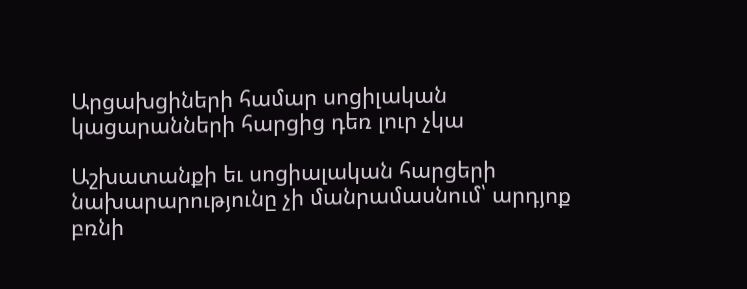Արցախցիների համար սոցիլական կացարանների հարցից դեռ լուր չկա

Աշխատանքի եւ սոցիալական հարցերի նախարարությունը չի մանրամասնում՝ արդյոք բռնի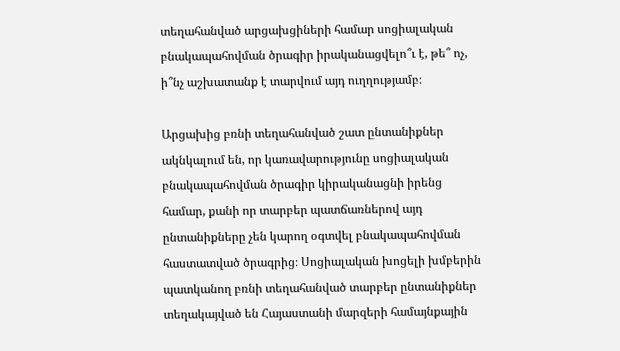տեղահանված արցախցիների համար սոցիալական բնակապահովման ծրագիր իրականացվելո՞ւ է, թե՞ ոչ, ի՞նչ աշխատանք է տարվում այդ ուղղությամբ։

Արցախից բռնի տեղահանված շատ ընտանիքներ ակնկալում են, որ կառավարությունը սոցիալական բնակապահովման ծրագիր կիրականացնի իրենց համար, քանի որ տարբեր պատճառներով այդ ընտանիքները չեն կարող օգտվել բնակապահովման հաստատված ծրագրից։ Սոցիալական խոցելի խմբերին պատկանող բռնի տեղահանված տարբեր ընտանիքներ տեղակայված են Հայաստանի մարզերի համայնքային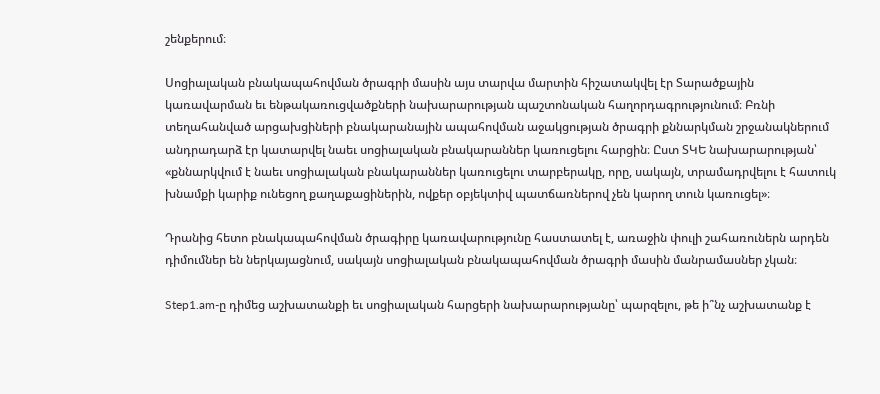շենքերում։

Սոցիալական բնակապահովման ծրագրի մասին այս տարվա մարտին հիշատակվել էր Տարածքային կառավարման եւ ենթակառուցվածքների նախարարության պաշտոնական հաղորդագրությունում։ Բռնի տեղահանված արցախցիների բնակարանային ապահովման աջակցության ծրագրի քննարկման շրջանակներում անդրադարձ էր կատարվել նաեւ սոցիալական բնակարաններ կառուցելու հարցին։ Ըստ ՏԿԵ նախարարության՝ «քննարկվում է նաեւ սոցիալական բնակարաններ կառուցելու տարբերակը, որը, սակայն, տրամադրվելու է հատուկ խնամքի կարիք ունեցող քաղաքացիներին, ովքեր օբյեկտիվ պատճառներով չեն կարող տուն կառուցել»։

Դրանից հետո բնակապահովման ծրագիրը կառավարությունը հաստատել է, առաջին փուլի շահառուներն արդեն դիմումներ են ներկայացնում, սակայն սոցիալական բնակապահովման ծրագրի մասին մանրամասներ չկան։

Step1.am-ը դիմեց աշխատանքի եւ սոցիալական հարցերի նախարարությանը՝ պարզելու, թե ի՞նչ աշխատանք է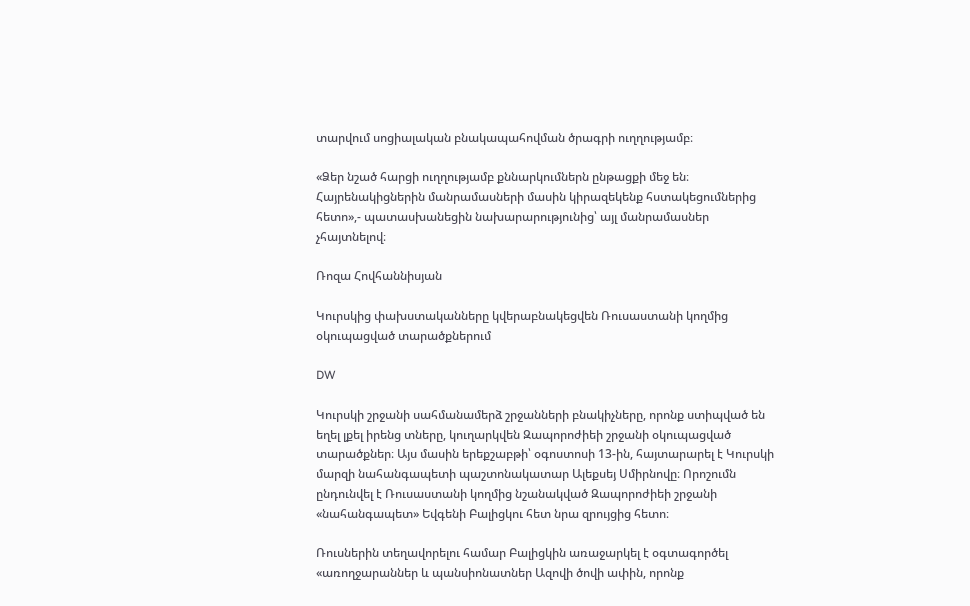տարվում սոցիալական բնակապահովման ծրագրի ուղղությամբ։

«Ձեր նշած հարցի ուղղությամբ քննարկումներն ընթացքի մեջ են։ Հայրենակիցներին մանրամասների մասին կիրազեկենք հստակեցումներից հետո»,- պատասխանեցին նախարարությունից՝ այլ մանրամասներ չհայտնելով։

Ռոզա Հովհաննիսյան

Կուրսկից փախստականները կվերաբնակեցվեն Ռուսաստանի կողմից օկուպացված տարածքներում

DW

Կուրսկի շրջանի սահմանամերձ շրջանների բնակիչները, որոնք ստիպված են եղել լքել իրենց տները, կուղարկվեն Զապորոժիեի շրջանի օկուպացված տարածքներ։ Այս մասին երեքշաբթի՝ օգոստոսի 13-ին, հայտարարել է Կուրսկի մարզի նահանգապետի պաշտոնակատար Ալեքսեյ Սմիրնովը։ Որոշումն ընդունվել է Ռուսաստանի կողմից նշանակված Զապորոժիեի շրջանի «նահանգապետ» Եվգենի Բալիցկու հետ նրա զրույցից հետո։

Ռուսներին տեղավորելու համար Բալիցկին առաջարկել է օգտագործել «առողջարաններ և պանսիոնատներ Ազովի ծովի ափին, որոնք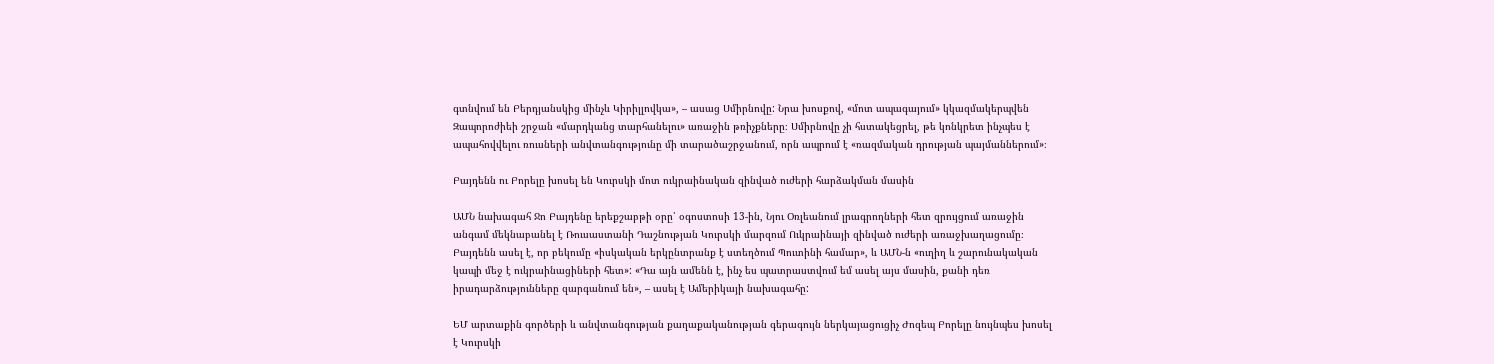գտնվում են Բերդյանսկից մինչև Կիրիլլովկա», – ասաց Սմիրնովը: Նրա խոսքով, «մոտ ապագայում» կկազմակերպվեն Զապորոժիեի շրջան «մարդկանց տարհանելու» առաջին թռիչքները։ Սմիրնովը չի հստակեցրել, թե կոնկրետ ինչպես է ապահովվելու ռուսների անվտանգությունը մի տարածաշրջանում, որն ապրում է «ռազմական դրության պայմաններում»։

Բայդենն ու Բորելը խոսել են Կուրսկի մոտ ուկրաինական զինված ուժերի հարձակման մասին

ԱՄՆ նախագահ Ջո Բայդենը երեքշաբթի օրը՝ օգոստոսի 13-ին, Նյու Օռլեանում լրագրողների հետ զրույցում առաջին անգամ մեկնաբանել է Ռուսաստանի Դաշնության Կուրսկի մարզում Ուկրաինայի զինված ուժերի առաջխաղացումը։ Բայդենն ասել է, որ բեկումը «իսկական երկընտրանք է ստեղծում Պուտինի համար», և ԱՄՆ-ն «ուղիղ և շարունակական կապի մեջ է ուկրաինացիների հետ»: «Դա այն ամենն է, ինչ ես պատրաստվում եմ ասել այս մասին, քանի դեռ իրադարձությունները զարգանում են», – ասել է Ամերիկայի նախագահը:

ԵՄ արտաքին գործերի և անվտանգության քաղաքականության գերագույն ներկայացուցիչ Ժոզեպ Բորելը նույնպես խոսել է Կուրսկի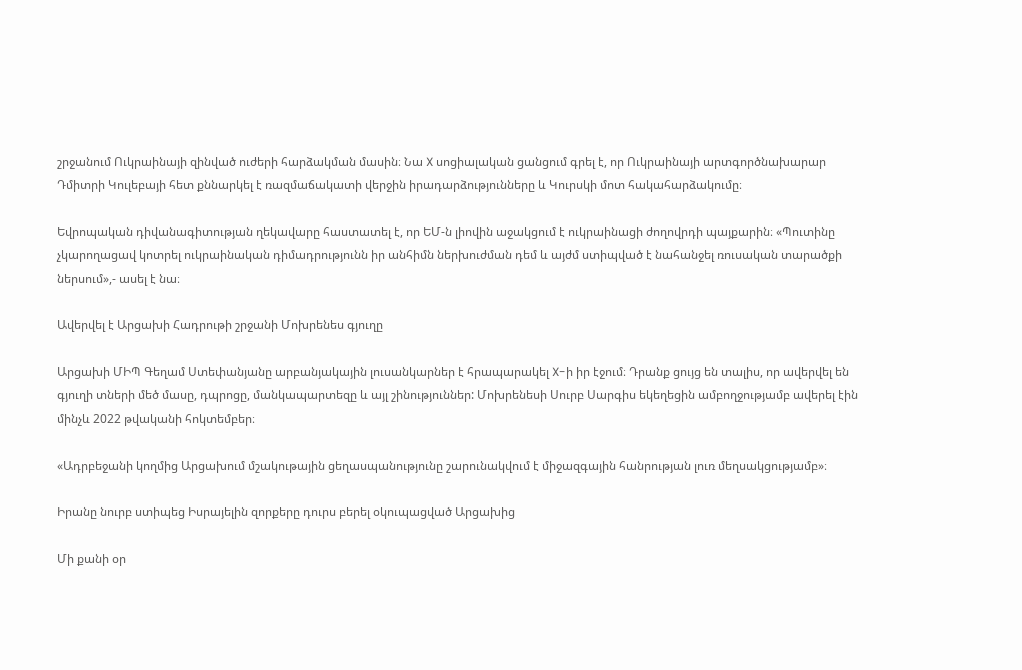շրջանում Ուկրաինայի զինված ուժերի հարձակման մասին։ Նա X սոցիալական ցանցում գրել է, որ Ուկրաինայի արտգործնախարար Դմիտրի Կուլեբայի հետ քննարկել է ռազմաճակատի վերջին իրադարձությունները և Կուրսկի մոտ հակահարձակումը։

Եվրոպական դիվանագիտության ղեկավարը հաստատել է, որ ԵՄ-ն լիովին աջակցում է ուկրաինացի ժողովրդի պայքարին։ «Պուտինը չկարողացավ կոտրել ուկրաինական դիմադրությունն իր անհիմն ներխուժման դեմ և այժմ ստիպված է նահանջել ռուսական տարածքի ներսում»,- ասել է նա։

Ավերվել է Արցախի Հադրութի շրջանի Մոխրենես գյուղը

Արցախի ՄԻՊ Գեղամ Ստեփանյանը արբանյակային լուսանկարներ է հրապարակել X-ի իր էջում։ Դրանք ցույց են տալիս, որ ավերվել են գյուղի տների մեծ մասը, դպրոցը, մանկապարտեզը և այլ շինություններ: Մոխրենեսի Սուրբ Սարգիս եկեղեցին ամբողջությամբ ավերել էին մինչև 2022 թվականի հոկտեմբեր։

«Ադրբեջանի կողմից Արցախում մշակութային ցեղասպանությունը շարունակվում է միջազգային հանրության լուռ մեղսակցությամբ»։

Իրանը նուրբ ստիպեց Իսրայելին զորքերը դուրս բերել օկուպացված Արցախից

Մի քանի օր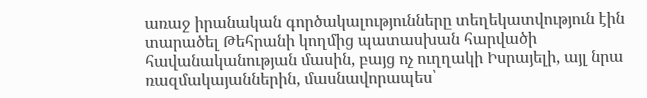առաջ իրանական գործակալությունները տեղեկատվություն էին տարածել Թեհրանի կողմից պատասխան հարվածի հավանականության մասին, բայց ոչ ուղղակի Իսրայելի, այլ նրա ռազմակայաններին, մասնավորապես՝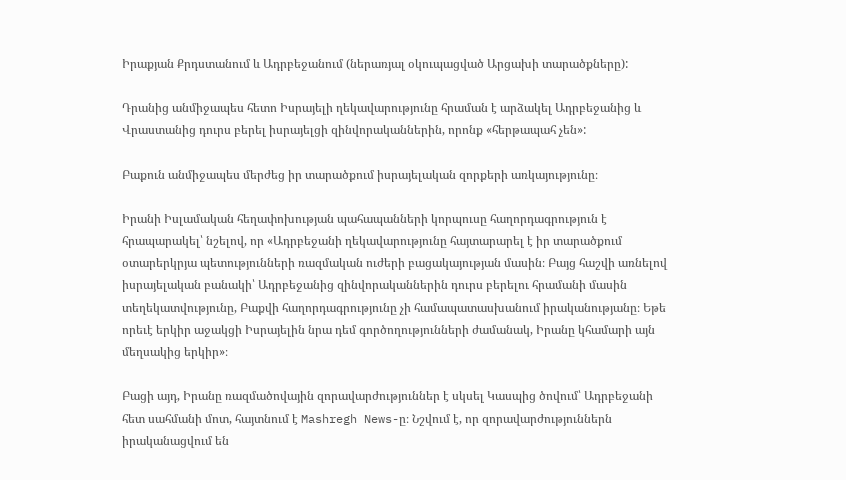Իրաքյան Քրդստանում և Ադրբեջանում (ներառյալ օկուպացված Արցախի տարածքները):

Դրանից անմիջապես հետո Իսրայելի ղեկավարությունը հրաման է արձակել Ադրբեջանից և Վրաստանից դուրս բերել իսրայելցի զինվորականներին, որոնք «հերթապահ չեն»:

Բաքուն անմիջապես մերժեց իր տարածքում իսրայելական զորքերի առկայությունը։

Իրանի Իսլամական հեղափոխության պահապանների կորպուսը հաղորդագրություն է հրապարակել՝ նշելով, որ «Ադրբեջանի ղեկավարությունը հայտարարել է իր տարածքում օտարերկրյա պետությունների ռազմական ուժերի բացակայության մասին։ Բայց հաշվի առնելով իսրայելական բանակի՝ Ադրբեջանից զինվորականներին դուրս բերելու հրամանի մասին տեղեկատվությունը, Բաքվի հաղորդագրությունը չի համապատասխանում իրականությանը։ Եթե որեւէ երկիր աջակցի Իսրայելին նրա դեմ գործողությունների ժամանակ, Իրանը կհամարի այն մեղսակից երկիր»։

Բացի այդ, Իրանը ռազմածովային զորավարժություններ է սկսել Կասպից ծովում՝ Ադրբեջանի հետ սահմանի մոտ, հայտնում է Mashregh News-ը։ Նշվում է, որ զորավարժություններն իրականացվում են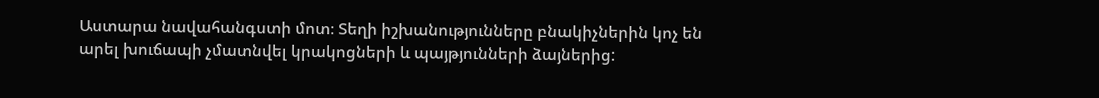Աստարա նավահանգստի մոտ։ Տեղի իշխանությունները բնակիչներին կոչ են արել խուճապի չմատնվել կրակոցների և պայթյունների ձայներից: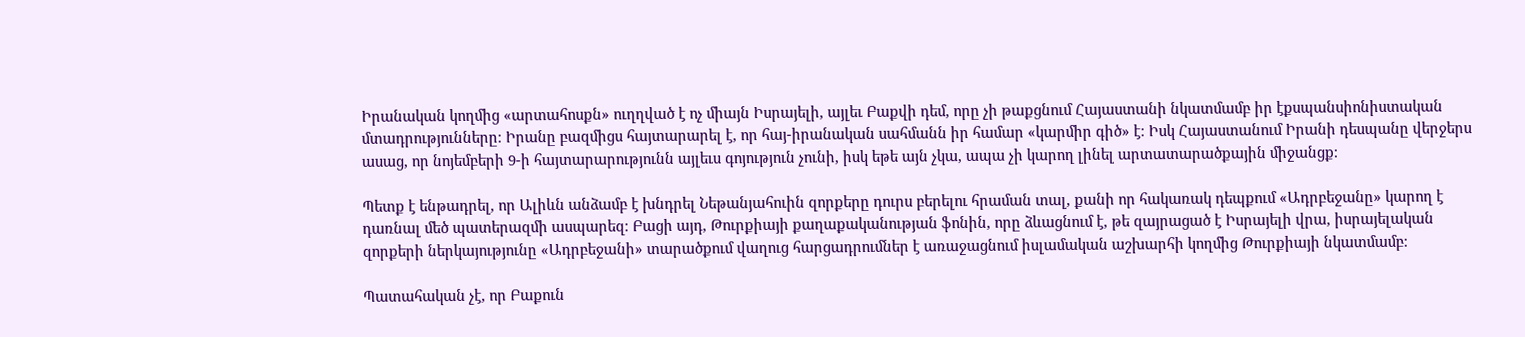Իրանական կողմից «արտահոսքն» ուղղված է ոչ միայն Իսրայելի, այլեւ Բաքվի դեմ, որը չի թաքցնում Հայաստանի նկատմամբ իր էքսպանսիոնիստական մտադրությունները։ Իրանը բազմիցս հայտարարել է, որ հայ-իրանական սահմանն իր համար «կարմիր գիծ» է։ Իսկ Հայաստանում Իրանի դեսպանը վերջերս ասաց, որ նոյեմբերի 9-ի հայտարարությունն այլեւս գոյություն չունի, իսկ եթե այն չկա, ապա չի կարող լինել արտատարածքային միջանցք։

Պետք է ենթադրել, որ Ալիևն անձամբ է խնդրել Նեթանյահուին զորքերը դուրս բերելու հրաման տալ, քանի որ հակառակ դեպքում «Ադրբեջանը» կարող է դառնալ մեծ պատերազմի ասպարեզ։ Բացի այդ, Թուրքիայի քաղաքականության ֆոնին, որը ձևացնում է, թե զայրացած է Իսրայելի վրա, իսրայելական զորքերի ներկայությունը «Ադրբեջանի» տարածքում վաղուց հարցադրումներ է առաջացնում իսլամական աշխարհի կողմից Թուրքիայի նկատմամբ։

Պատահական չէ, որ Բաքուն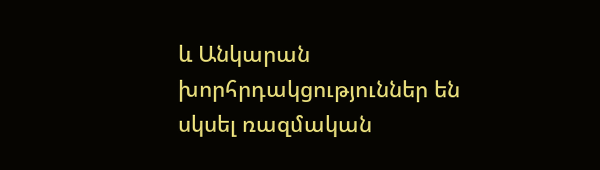և Անկարան խորհրդակցություններ են սկսել ռազմական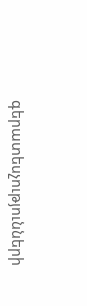գերատեսչությունների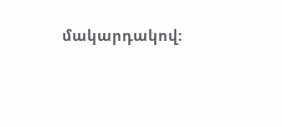մակարդակով։